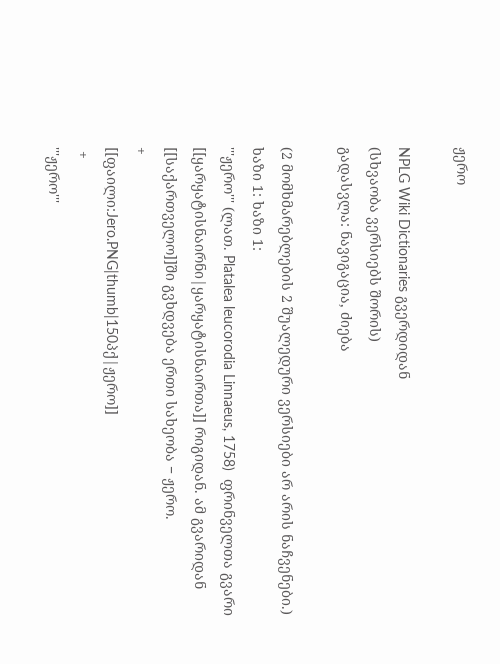ჟერო

NPLG Wiki Dictionaries გვერდიდან
(სხვაობა ვერსიებს შორის)
გადასვლა: ნავიგაცია, ძიება

(2 მომხმარებლების 2 შუალედური ვერსიები არ არის ნაჩვენები.)
ხაზი 1: ხაზი 1:
'''ჟერო''' (ლათ. Platalea leucorodia Linnaeus, 1758)  ფრინველთა გვარი [[ყარყატისნაირნი|ყარყატისნაირთა]] რიგიდან. ამ გვარიდან [[საქართველო]]ში გვხდვება ერთი სახეობა − ჟერო.
+
[[ფაილი:Jero.PNG|thumb|150პქ|ჟერო]]
 +
'''ჟერო'''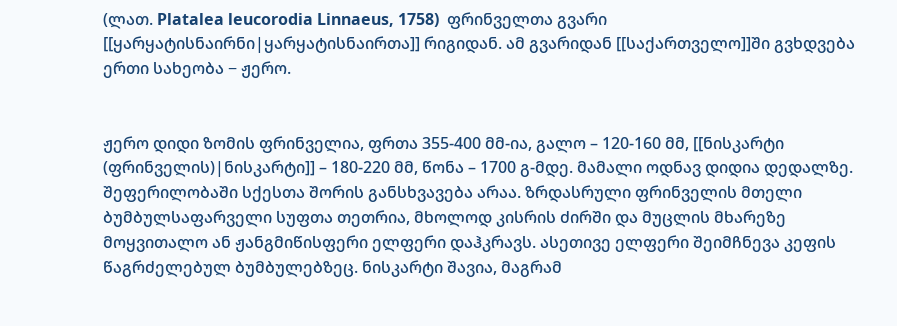(ლათ. Platalea leucorodia Linnaeus, 1758)  ფრინველთა გვარი [[ყარყატისნაირნი|ყარყატისნაირთა]] რიგიდან. ამ გვარიდან [[საქართველო]]ში გვხდვება ერთი სახეობა − ჟერო.


ჟერო დიდი ზომის ფრინველია, ფრთა 355-400 მმ-ია, გალო – 120-160 მმ, [[ნისკარტი (ფრინველის)|ნისკარტი]] – 180-220 მმ, წონა – 1700 გ-მდე. მამალი ოდნავ დიდია დედალზე. შეფერილობაში სქესთა შორის განსხვავება არაა. ზრდასრული ფრინველის მთელი ბუმბულსაფარველი სუფთა თეთრია, მხოლოდ კისრის ძირში და მუცლის მხარეზე მოყვითალო ან ჟანგმიწისფერი ელფერი დაჰკრავს. ასეთივე ელფერი შეიმჩნევა კეფის წაგრძელებულ ბუმბულებზეც. ნისკარტი შავია, მაგრამ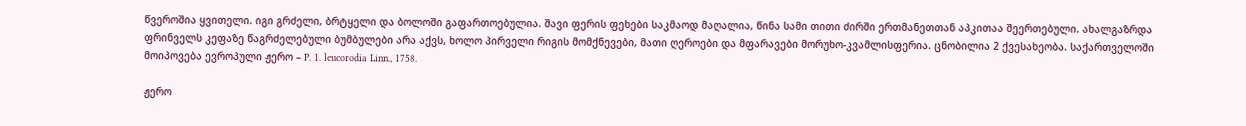წვეროშია ყვითელი. იგი გრძელი, ბრტყელი და ბოლოში გაფართოებულია. შავი ფერის ფეხები საკმაოდ მაღალია, წინა სამი თითი ძირში ერთმანეთთან აპკითაა შეერთებული. ახალგაზრდა ფრინველს კეფაზე წაგრძელებული ბუმბულები არა აქვს, ხოლო პირველი რიგის მომქნევები, მათი ღეროები და მფარავები მორუხო-კვამლისფერია. ცნობილია 2 ქვესახეობა. საქართველოში მოიპოვება ევროპული ჟერო – P. 1. leucorodia Linn., 1758.

ჟერო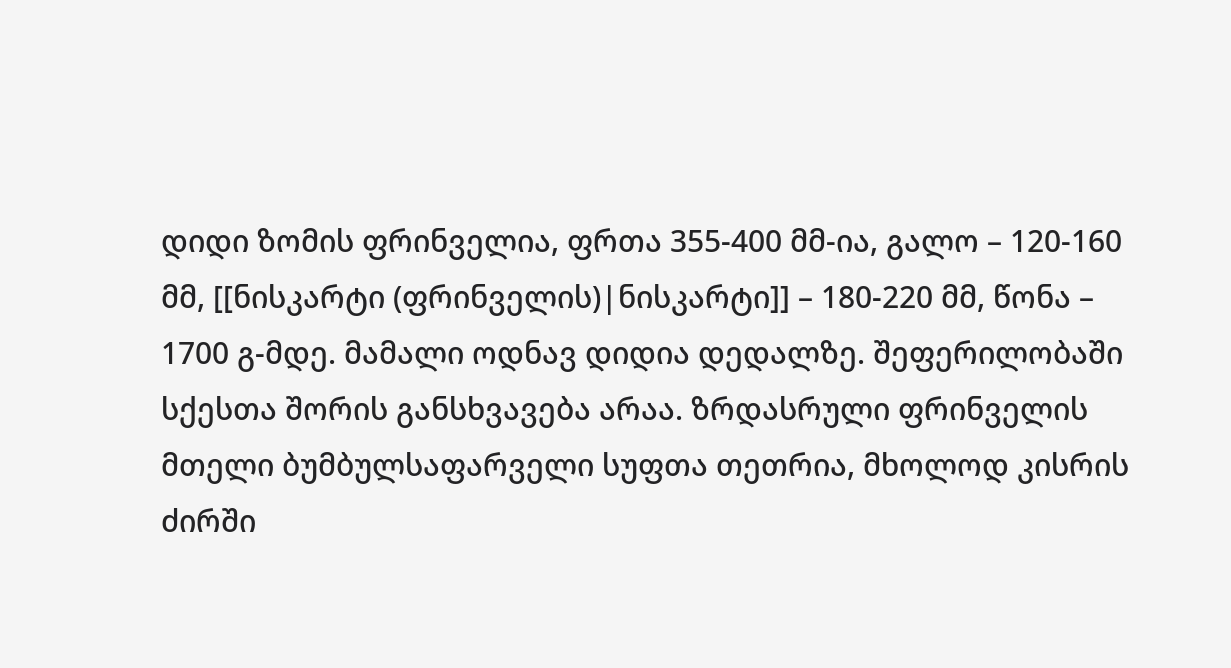დიდი ზომის ფრინველია, ფრთა 355-400 მმ-ია, გალო – 120-160 მმ, [[ნისკარტი (ფრინველის)|ნისკარტი]] – 180-220 მმ, წონა – 1700 გ-მდე. მამალი ოდნავ დიდია დედალზე. შეფერილობაში სქესთა შორის განსხვავება არაა. ზრდასრული ფრინველის მთელი ბუმბულსაფარველი სუფთა თეთრია, მხოლოდ კისრის ძირში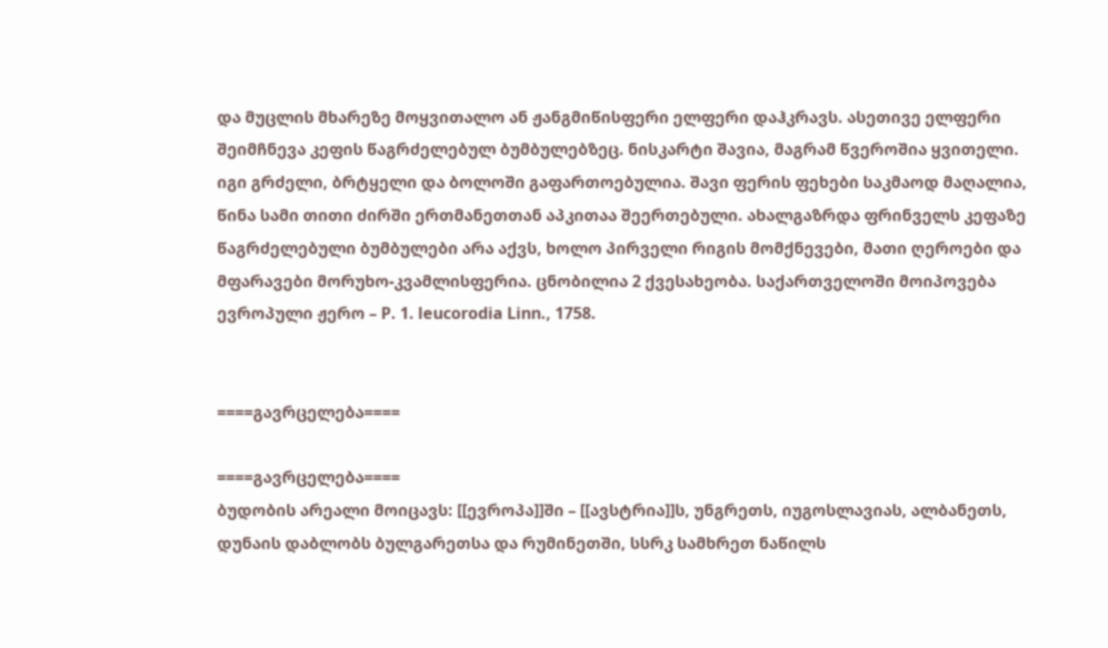და მუცლის მხარეზე მოყვითალო ან ჟანგმიწისფერი ელფერი დაჰკრავს. ასეთივე ელფერი შეიმჩნევა კეფის წაგრძელებულ ბუმბულებზეც. ნისკარტი შავია, მაგრამ წვეროშია ყვითელი. იგი გრძელი, ბრტყელი და ბოლოში გაფართოებულია. შავი ფერის ფეხები საკმაოდ მაღალია, წინა სამი თითი ძირში ერთმანეთთან აპკითაა შეერთებული. ახალგაზრდა ფრინველს კეფაზე წაგრძელებული ბუმბულები არა აქვს, ხოლო პირველი რიგის მომქნევები, მათი ღეროები და მფარავები მორუხო-კვამლისფერია. ცნობილია 2 ქვესახეობა. საქართველოში მოიპოვება ევროპული ჟერო – P. 1. leucorodia Linn., 1758.


====გავრცელება====

====გავრცელება====
ბუდობის არეალი მოიცავს: [[ევროპა]]ში – [[ავსტრია]]ს, უნგრეთს, იუგოსლავიას, ალბანეთს, დუნაის დაბლობს ბულგარეთსა და რუმინეთში, სსრკ სამხრეთ ნაწილს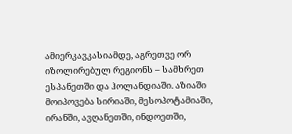ამიერკავკასიამდე, აგრეთვე ორ იზოლირებულ რეგიონს – სამხრეთ ესპანეთში და ჰოლანდიაში. აზიაში მოიპოვება სირიაში, მესოპოტამიაში, ირანში, ავღანეთში, ინდოეთში,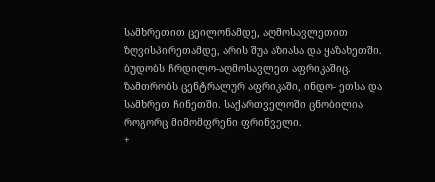სამხრეთით ცეილონამდე, აღმოსავლეთით ზღვისპირეთამდე, არის შუა აზიასა და ყაზახეთში. ბუდობს ჩრდილო-აღმოსავლეთ აფრიკაშიც. ზამთრობს ცენტრალურ აფრიკაში, ინდო- ეთსა და სამხრეთ ჩინეთში. საქართველოში ცნობილია როგორც მიმომფრენი ფრინველი.
+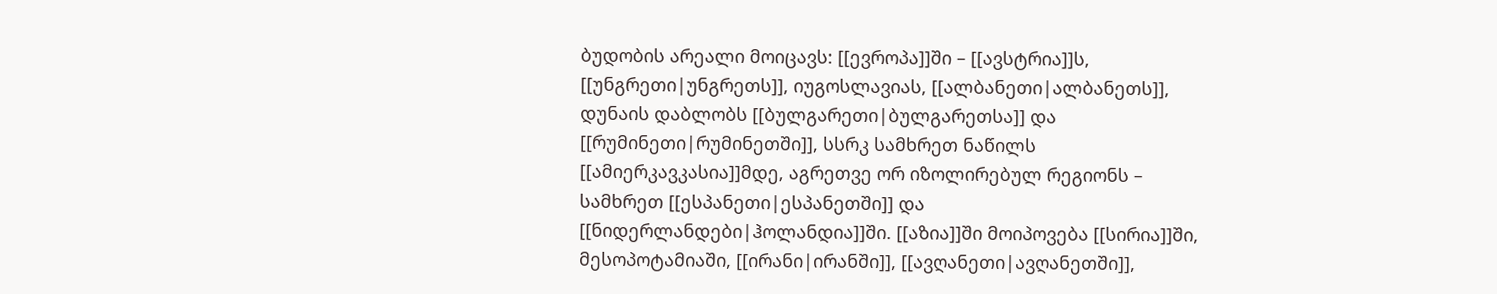ბუდობის არეალი მოიცავს: [[ევროპა]]ში – [[ავსტრია]]ს, [[უნგრეთი|უნგრეთს]], იუგოსლავიას, [[ალბანეთი|ალბანეთს]], დუნაის დაბლობს [[ბულგარეთი|ბულგარეთსა]] და [[რუმინეთი|რუმინეთში]], სსრკ სამხრეთ ნაწილს [[ამიერკავკასია]]მდე, აგრეთვე ორ იზოლირებულ რეგიონს – სამხრეთ [[ესპანეთი|ესპანეთში]] და [[ნიდერლანდები|ჰოლანდია]]ში. [[აზია]]ში მოიპოვება [[სირია]]ში, მესოპოტამიაში, [[ირანი|ირანში]], [[ავღანეთი|ავღანეთში]],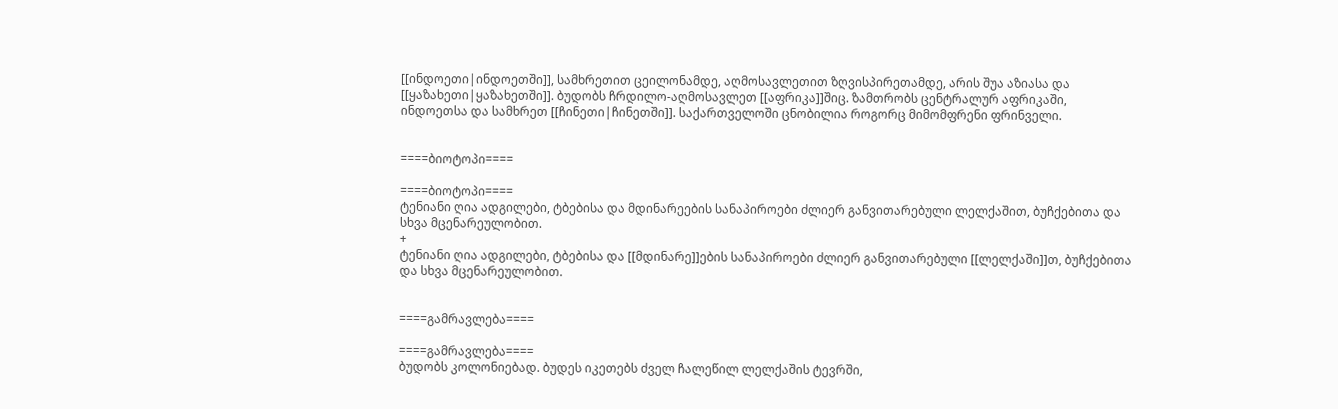[[ინდოეთი|ინდოეთში]], სამხრეთით ცეილონამდე, აღმოსავლეთით ზღვისპირეთამდე, არის შუა აზიასა და [[ყაზახეთი|ყაზახეთში]]. ბუდობს ჩრდილო-აღმოსავლეთ [[აფრიკა]]შიც. ზამთრობს ცენტრალურ აფრიკაში, ინდოეთსა და სამხრეთ [[ჩინეთი|ჩინეთში]]. საქართველოში ცნობილია როგორც მიმომფრენი ფრინველი.


====ბიოტოპი====

====ბიოტოპი====
ტენიანი ღია ადგილები, ტბებისა და მდინარეების სანაპიროები ძლიერ განვითარებული ლელქაშით, ბუჩქებითა და სხვა მცენარეულობით.
+
ტენიანი ღია ადგილები, ტბებისა და [[მდინარე]]ების სანაპიროები ძლიერ განვითარებული [[ლელქაში]]თ, ბუჩქებითა და სხვა მცენარეულობით.


====გამრავლება====

====გამრავლება====
ბუდობს კოლონიებად. ბუდეს იკეთებს ძველ ჩალეწილ ლელქაშის ტევრში,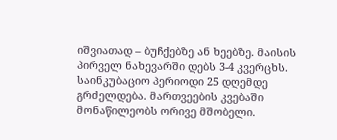იშვიათად – ბუჩქებზე ან ხეებზე. მაისის პირველ ნახევარში დებს 3-4 კვერცხს. საინკუბაციო პერიოდი 25 დღემდე გრძელდება. მართვეების კვებაში მონაწილეობს ორივე მშობელი.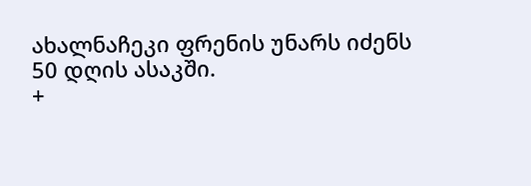ახალნაჩეკი ფრენის უნარს იძენს 50 დღის ასაკში.
+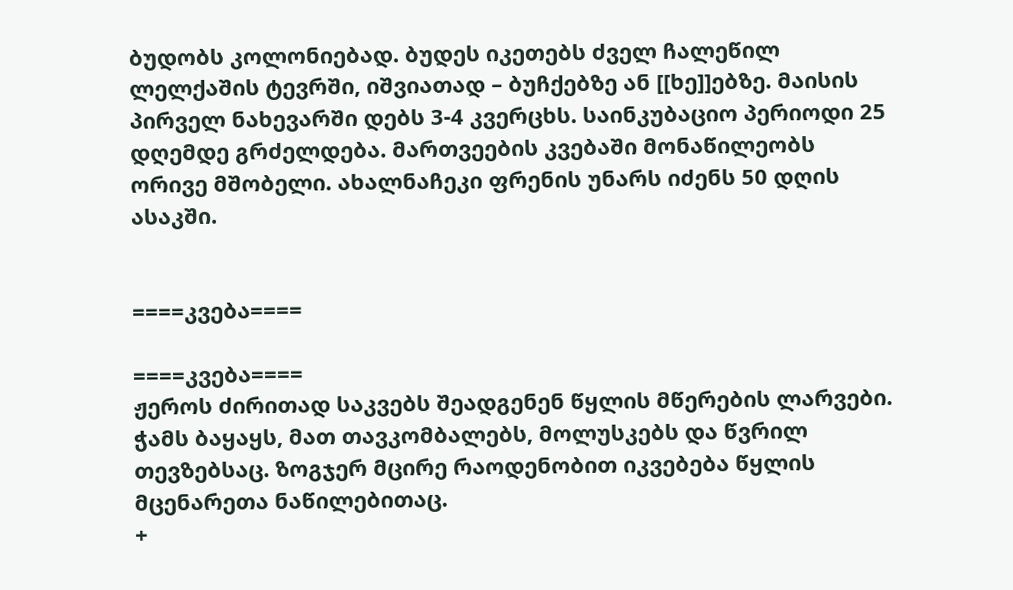ბუდობს კოლონიებად. ბუდეს იკეთებს ძველ ჩალეწილ ლელქაშის ტევრში, იშვიათად – ბუჩქებზე ან [[ხე]]ებზე. მაისის პირველ ნახევარში დებს 3-4 კვერცხს. საინკუბაციო პერიოდი 25 დღემდე გრძელდება. მართვეების კვებაში მონაწილეობს ორივე მშობელი. ახალნაჩეკი ფრენის უნარს იძენს 50 დღის ასაკში.


====კვება====

====კვება====
ჟეროს ძირითად საკვებს შეადგენენ წყლის მწერების ლარვები. ჭამს ბაყაყს, მათ თავკომბალებს, მოლუსკებს და წვრილ თევზებსაც. ზოგჯერ მცირე რაოდენობით იკვებება წყლის მცენარეთა ნაწილებითაც.
+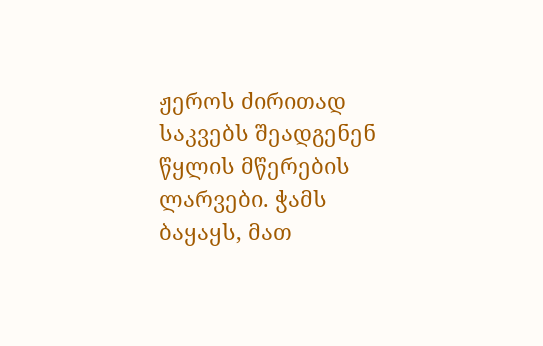ჟეროს ძირითად საკვებს შეადგენენ წყლის მწერების ლარვები. ჭამს ბაყაყს, მათ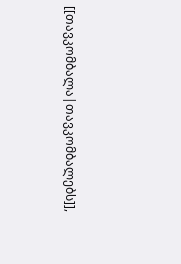[[თავკომბალა|თავკომბალებს]],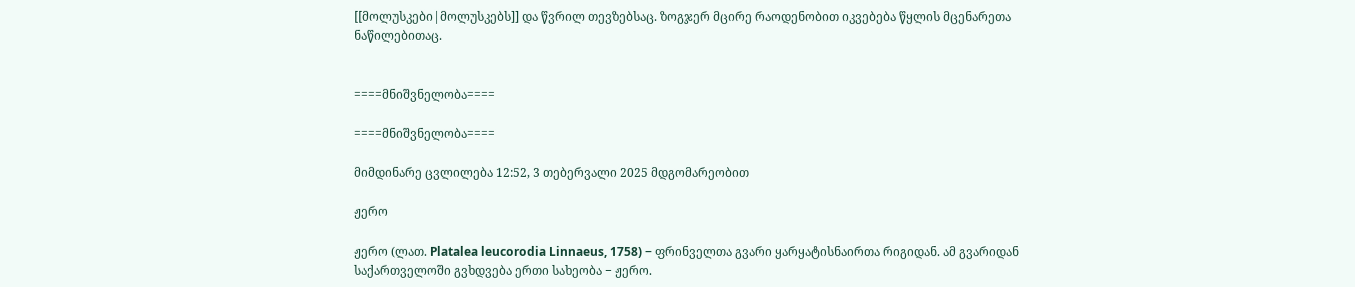[[მოლუსკები|მოლუსკებს]] და წვრილ თევზებსაც. ზოგჯერ მცირე რაოდენობით იკვებება წყლის მცენარეთა ნაწილებითაც.


====მნიშვნელობა====

====მნიშვნელობა====

მიმდინარე ცვლილება 12:52, 3 თებერვალი 2025 მდგომარეობით

ჟერო

ჟერო (ლათ. Platalea leucorodia Linnaeus, 1758) − ფრინველთა გვარი ყარყატისნაირთა რიგიდან. ამ გვარიდან საქართველოში გვხდვება ერთი სახეობა − ჟერო.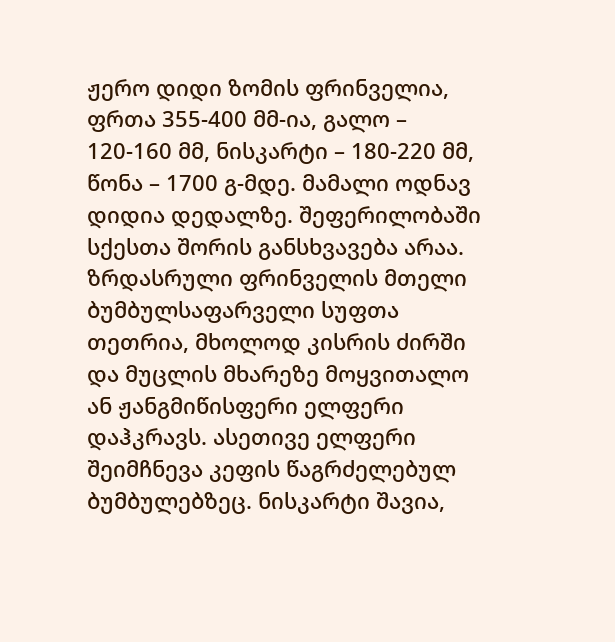ჟერო დიდი ზომის ფრინველია, ფრთა 355-400 მმ-ია, გალო – 120-160 მმ, ნისკარტი – 180-220 მმ, წონა – 1700 გ-მდე. მამალი ოდნავ დიდია დედალზე. შეფერილობაში სქესთა შორის განსხვავება არაა. ზრდასრული ფრინველის მთელი ბუმბულსაფარველი სუფთა თეთრია, მხოლოდ კისრის ძირში და მუცლის მხარეზე მოყვითალო ან ჟანგმიწისფერი ელფერი დაჰკრავს. ასეთივე ელფერი შეიმჩნევა კეფის წაგრძელებულ ბუმბულებზეც. ნისკარტი შავია,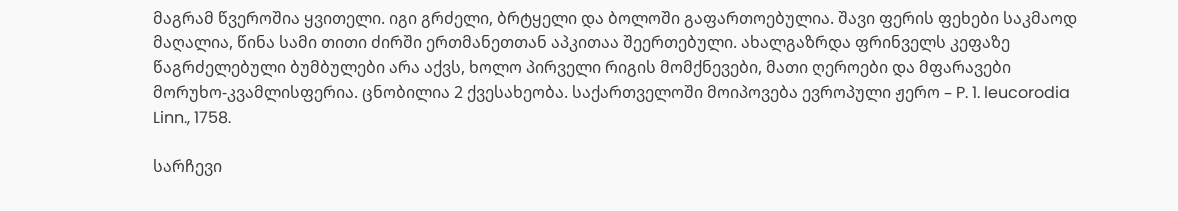მაგრამ წვეროშია ყვითელი. იგი გრძელი, ბრტყელი და ბოლოში გაფართოებულია. შავი ფერის ფეხები საკმაოდ მაღალია, წინა სამი თითი ძირში ერთმანეთთან აპკითაა შეერთებული. ახალგაზრდა ფრინველს კეფაზე წაგრძელებული ბუმბულები არა აქვს, ხოლო პირველი რიგის მომქნევები, მათი ღეროები და მფარავები მორუხო-კვამლისფერია. ცნობილია 2 ქვესახეობა. საქართველოში მოიპოვება ევროპული ჟერო – P. 1. leucorodia Linn., 1758.

სარჩევი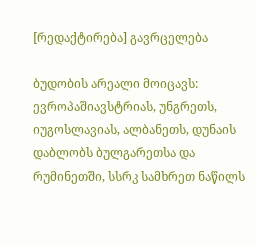[რედაქტირება] გავრცელება

ბუდობის არეალი მოიცავს: ევროპაშიავსტრიას, უნგრეთს, იუგოსლავიას, ალბანეთს, დუნაის დაბლობს ბულგარეთსა და რუმინეთში, სსრკ სამხრეთ ნაწილს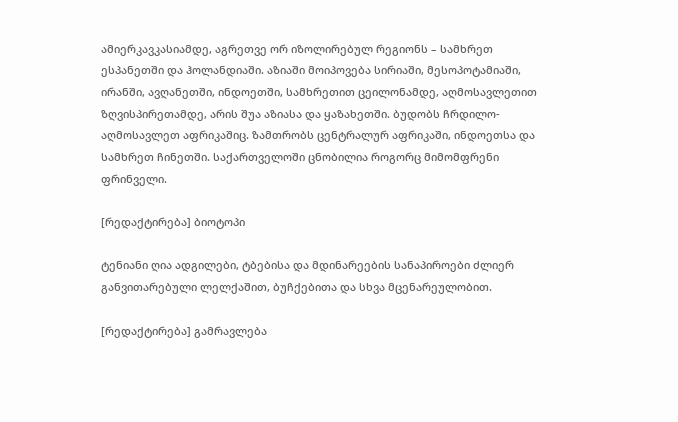ამიერკავკასიამდე, აგრეთვე ორ იზოლირებულ რეგიონს – სამხრეთ ესპანეთში და ჰოლანდიაში. აზიაში მოიპოვება სირიაში, მესოპოტამიაში, ირანში, ავღანეთში, ინდოეთში, სამხრეთით ცეილონამდე, აღმოსავლეთით ზღვისპირეთამდე, არის შუა აზიასა და ყაზახეთში. ბუდობს ჩრდილო-აღმოსავლეთ აფრიკაშიც. ზამთრობს ცენტრალურ აფრიკაში, ინდოეთსა და სამხრეთ ჩინეთში. საქართველოში ცნობილია როგორც მიმომფრენი ფრინველი.

[რედაქტირება] ბიოტოპი

ტენიანი ღია ადგილები, ტბებისა და მდინარეების სანაპიროები ძლიერ განვითარებული ლელქაშით, ბუჩქებითა და სხვა მცენარეულობით.

[რედაქტირება] გამრავლება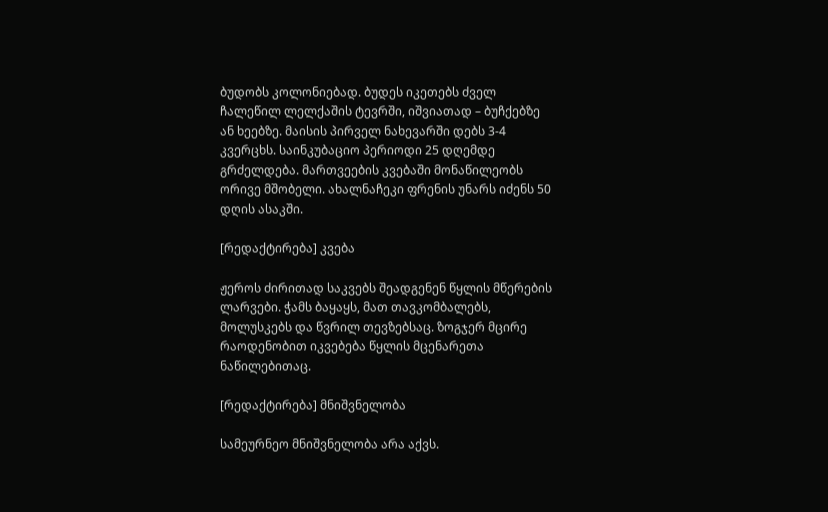ბუდობს კოლონიებად. ბუდეს იკეთებს ძველ ჩალეწილ ლელქაშის ტევრში, იშვიათად – ბუჩქებზე ან ხეებზე. მაისის პირველ ნახევარში დებს 3-4 კვერცხს. საინკუბაციო პერიოდი 25 დღემდე გრძელდება. მართვეების კვებაში მონაწილეობს ორივე მშობელი. ახალნაჩეკი ფრენის უნარს იძენს 50 დღის ასაკში.

[რედაქტირება] კვება

ჟეროს ძირითად საკვებს შეადგენენ წყლის მწერების ლარვები. ჭამს ბაყაყს, მათ თავკომბალებს, მოლუსკებს და წვრილ თევზებსაც. ზოგჯერ მცირე რაოდენობით იკვებება წყლის მცენარეთა ნაწილებითაც.

[რედაქტირება] მნიშვნელობა

სამეურნეო მნიშვნელობა არა აქვს.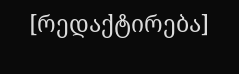[რედაქტირება]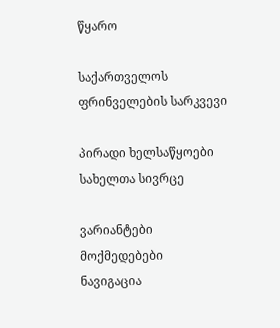წყარო

საქართველოს ფრინველების სარკვევი

პირადი ხელსაწყოები
სახელთა სივრცე

ვარიანტები
მოქმედებები
ნავიგაცია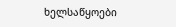ხელსაწყოები